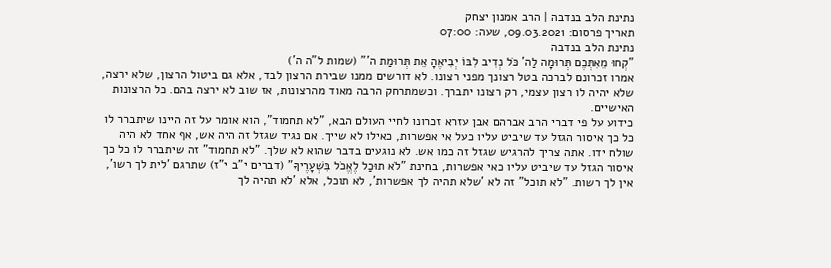נתינת הלב בנדבה | הרב אמנון יצחק
תאריך פרסום: 09.03.2021, שעה: 07:00
נתינת הלב בנדבה
"קְחוּ מֵאִתְּכֶם תְּרוּמָה לַה' כֹּל נְדִיב לִבּוֹ יְבִיאֶהָ אֵת תְּרוּמַת ה'" (שמות ל"ה ה')
אמרו זכרונם לברכה בטל רצונך מפני רצונו. לא דורשים ממנו שבירת הרצון לבד, אלא גם ביטול הרצון, שלא ירצה, שלא יהיה לו רצון עצמי, רק רצונו יתברך. וכשמתרחק הרבה מאוד מהרצונות, אז שוב לא ירצה בהם. כל הרצונות האישיים.
כידוע על פי דברי הרב אברהם אבן עזרא זכרונו לחיי העולם הבא, "לא תחמוד", הוא אומר על זה היינו שיתברר לו כל כך איסור הגזל עד שיביט עליו כעל אי אפשרות, כאילו לא שייך. אם נגיד שגזל זה היה אש, אף אחד לא היה שולח ידו. אתה צריך להרגיש שגזל זה כמו אש. לא נוגעים בדבר שהוא לא שלך. "לא תחמוד" זה שיתברר לו כל כך איסור הגזל עד שיביט עליו כאי אפשרות, בחינת "לֹא תוּכַל לֶאֱכֹל בִּשְׁעָרֶיךָ" (דברים י"ב י"ז) שתרגם 'לית לך רשו', אין לך רשות. "לא תוכל" זה לא 'שלא תהיה לך אפשרות', לא תוכל, אלא 'לא תהיה לך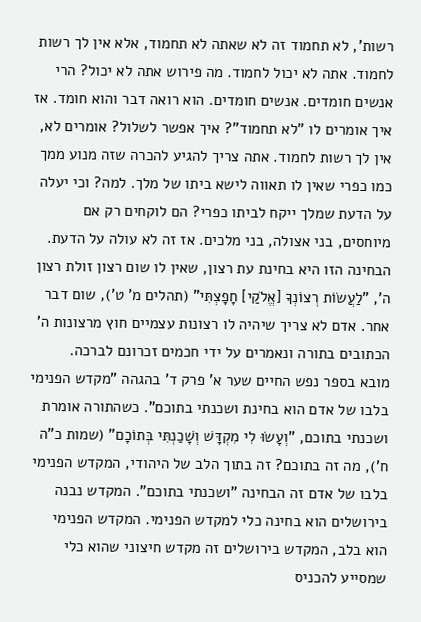רשות', לא תחמוד זה לא שאתה לא תחמוד, אלא אין לך רשות לחמוד. אתה לא יכול לחמוד. מה פירוש אתה לא יכול? הרי אנשים חומדים. אנשים חומדים. הוא רואה דבר והוא חומד. אז איך אומרים לו "לא תחמוד"? איך אפשר לשלול? אומרים לא, אין לך רשות לחמוד. אתה צריך להגיע להכרה שזה מנוע ממך כמו כפרי שאין לו תאווה לישא ביתו של מלך. למה? וכי יעלה על הדעת שמלך ייקח לביתו כפרי? הם לוקחים רק אם מיוחסים, בני אצולה, בני מלכים. אז זה לא עולה על הדעת.
הבחינה הזו היא בחינת עת רצון, שאין לו שום רצון זולת רצון ה', "לַעֲשׂוֹת רְצוֹנְךָ [אֱלֹקַי] חָפָצְתִּי" (תהלים מ' ט'), שום דבר אחר. אדם לא צריך שיהיה לו רצונות עצמיים חוץ מרצונות ה' הכתובים בתורה ונאמרים על ידי חכמים זכרונם לברכה.
מובא בספר נפש החיים שער א' פרק ד' בהגהה "מקדש הפנימי בלבו של אדם הוא בחינת ושכנתי בתוכם". כשהתורה אומרת ושכנתי בתוכם, "וְעָשׂוּ לִי מִקְדָּשׁ וְשָׁכַנְתִּי בְּתוֹכָם" (שמות כ"ה ח'), מה זה בתוכם? זה בתוך הלב של היהודי, המקדש הפנימי בלבו של אדם זה הבחינה "ושכנתי בתוכם". המקדש נבנה בירושלים הוא בחינה כלי למקדש הפנימי. המקדש הפנימי הוא בלב, המקדש בירושלים זה מקדש חיצוני שהוא כלי שמסייע להכניס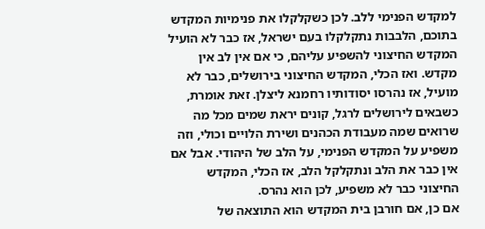למקדש הפנימי ללב. לכן כשקלקלו את פנימיות המקדש בתוכם, הלבבות נתקלקלו בעם ישראל, אז כבר לא הועיל המקדש החיצוני להשפיע עליהם, כי אם אין לב אין מקדש. ואז הכלי, המקדש החיצוני בירושלים, כבר לא מועיל, אז נהרסו יסודותיו רחמנא ליצלן. זאת אומרת, כשבאים לירושלים לרגל, קונים יראת שמים מכל מה שרואים שמה מעבודת הכהנים ושירת הלויים וכולי, וזה משפיע על המקדש הפנימי, על הלב של היהודי. אבל אם אין כבר את הלב ונתקלקל הלב, אז הכלי, המקדש החיצוני כבר לא משפיע, לכן הוא נהרס.
אם כן, אם חורבן בית המקדש הוא התוצאה של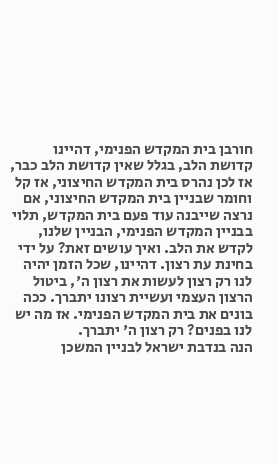חורבן בית המקדש הפנימי, דהיינו קדושת הלב, בגלל שאין קדושת הלב כבר, אז לכן נהרס בית המקדש החיצוני, אז קל וחומר שבניין בית המקדש החיצוני, אם נרצה שייבנה עוד פעם בית המקדש, תלוי בבניין המקדש הפנימי, הבניין שלנו, לקדש את הלב. ואיך עושים זאת? על ידי בחינת עת רצון. דהיינו, שכל הזמן יהיה לנו רק רצון לעשות את רצון ה', ביטול הרצון העצמי ועשיית רצונו יתברך. ככה בונים את בית המקדש הפנימי. אז מה יש לנו בפנים? רק רצון ה' יתברך.
הנה בנדבת ישראל לבניין המשכן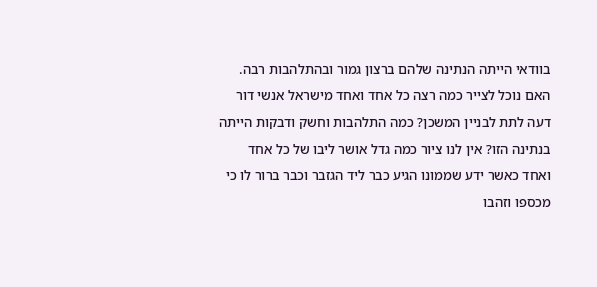בוודאי הייתה הנתינה שלהם ברצון גמור ובהתלהבות רבה. האם נוכל לצייר כמה רצה כל אחד ואחד מישראל אנשי דור דעה לתת לבניין המשכן? כמה התלהבות וחשק ודבקות הייתה בנתינה הזו? אין לנו ציור כמה גדל אושר ליבו של כל אחד ואחד כאשר ידע שממונו הגיע כבר ליד הגזבר וכבר ברור לו כי מכספו וזהבו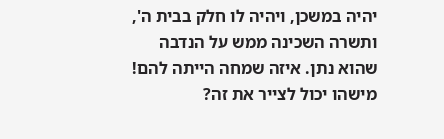יהיה במשכן, ויהיה לו חלק בבית ה', ותשרה השכינה ממש על הנדבה שהוא נתן. איזה שמחה הייתה להם! מישהו יכול לצייר את זה?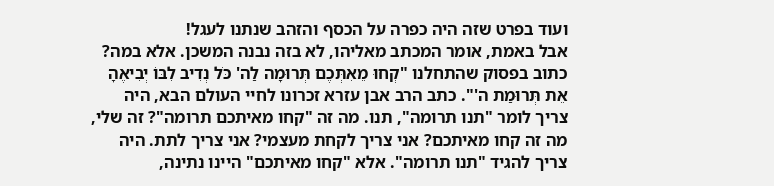ועוד בפרט שזה היה כפרה על הכסף והזהב שנתנו לעגל!
אבל באמת, אומר המכתב מאליהו, לא בזה נבנה המשכן. אלא במה? כתוב בפסוק שהתחלנו "קְחוּ מֵאִתְּכֶם תְּרוּמָה לַה' כֹּל נְדִיב לִבּוֹ יְבִיאֶהָ אֵת תְּרוּמַת ה'". כתב הרב אבן עזרא זכרונו לחיי העולם הבא, היה צריך לומר "תנו תרומה", תנו. מה זה "קחו מאיתכם תרומה"? זה שלי, מה זה קחו מאיתכם? אני צריך לקחת מעצמי? אני צריך לתת. היה צריך להגיד "תנו תרומה". אלא "קחו מאיתכם" היינו נתינה,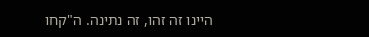היינו זה זהו, זה נתינה. ה"קחו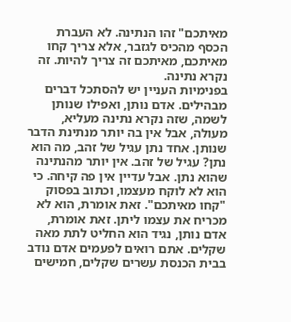מאיתכם" זהו הנתינה. לא העברת הכסף מהכיס לגזבר, אלא צריך קחו מאיתכם, מאיתכם זה צריך להיות. זה נקרא נתינה.
בפנימיות העניין יש להסתכל דברים מבהילים. אדם נותן, ואפילו שנותן לשמה, שזה נקרא נתינה מעליא, מעולה, אבל אין בה יותר מנתינת הדבר שנותן. אחד נתן עגיל של זהב, מה הוא נתן? עגיל של זהב. אין יותר מהנתינה שהוא נתן. אבל עדיין אין פה קיחה. כי הוא לא לוקח מעצמו, וכתוב בפסוק "קחו מאיתכם". זאת אומרת, הוא לא מכריח את עצמו ליתן. זאת אומרת, אדם נותן, נגיד הוא החליט לתת מאה שקלים. אתם רואים לפעמים אדם נודב בבית הכנסת עשרים שקלים, חמישים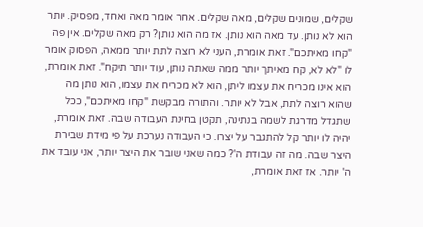שקלים, שמונים שקלים, מאה שקלים. אחר אומר מאה ואחד, מפסיק. יותר הוא לא נותן. עד מאה הוא נותן. אז מה הוא נותן? רק מאה שקלים. אין פה "קחו מאיתכם". זאת אומרת, העני לא רוצה לתת יותר ממאה, הפסוק אומר לו "לא לא, קח מאיתך יותר ממה שאתה נותן, עוד יותר תיקח". זאת אומרת, הוא אינו מכריח את עצמו ליתן, הוא לא מכריח את עצמו, הוא נותן מה שהוא רוצה לתת, אבל לא יותר. והתורה מבקשת "קחו מאיתכם", ככל שתגדל מדרגת לשמה בנתינה, תקטן בחינת העבודה שבה. זאת אומרת, יהיה לו יותר קל להתגבר על יצרו. כי העבודה נערכת על פי מידת שבירת היצר שבה. מה זה עבודת ה'? כמה שאני שובר את היצר יותר, אני עובד את ה' יותר. אז זאת אומרת,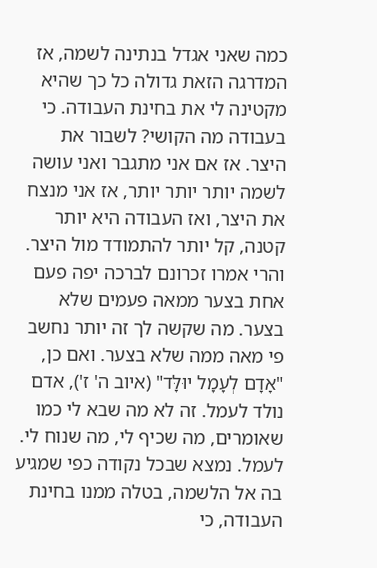כמה שאני אגדל בנתינה לשמה, אז המדרגה הזאת גדולה כל כך שהיא מקטינה לי את בחינת העבודה. כי בעבודה מה הקושי? לשבור את היצר. אז אם אני מתגבר ואני עושה לשמה יותר יותר יותר, אז אני מנצח את היצר, ואז העבודה היא יותר קטנה, קל יותר להתמודד מול היצר.
והרי אמרו זכרונם לברכה יפה פעם אחת בצער ממאה פעמים שלא בצער. מה שקשה לך זה יותר נחשב פי מאה ממה שלא בצער. ואם כן, "אָדָם לְעָמָל יוּלָּד" (איוב ה' ז'), אדם נולד לעמל. זה לא מה שבא לי כמו שאומרים, מה שכיף לי, מה שנוח לי. לעמל. נמצא שבכל נקודה כפי שמגיע בה אל הלשמה, בטלה ממנו בחינת העבודה, כי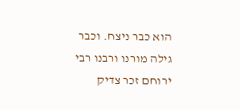הוא כבר ניצח. וכבר גילה מורנו ורבנו רבי ירוחם זכר צדיק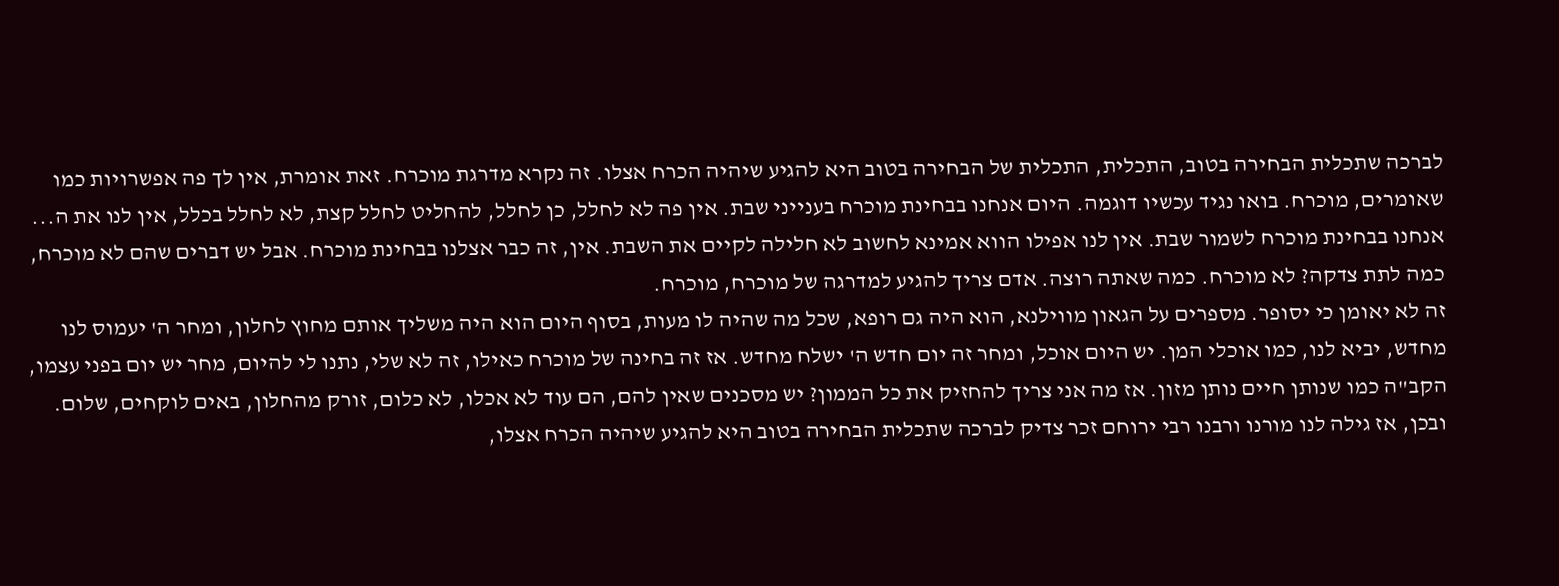לברכה שתכלית הבחירה בטוב, התכלית, התכלית של הבחירה בטוב היא להגיע שיהיה הכרח אצלו. זה נקרא מדרגת מוכרח. זאת אומרת, אין לך פה אפשרויות כמו שאומרים, מוכרח. בואו נגיד עכשיו דוגמה. היום אנחנו בבחינת מוכרח בענייני שבת. אין פה לא לחלל, כן לחלל, להחליט לחלל קצת, לא לחלל בכלל, אין לנו את ה... אנחנו בבחינת מוכרח לשמור שבת. אין לנו אפילו הווא אמינא לחשוב לא חלילה לקיים את השבת. אין, זה כבר אצלנו בבחינת מוכרח. אבל יש דברים שהם לא מוכרח, כמה לתת צדקה? לא מוכרח. כמה שאתה רוצה. אדם צריך להגיע למדרגה של מוכרח, מוכרח.
זה לא יאומן כי יסופר. מספרים על הגאון מווילנא, הוא היה גם רופא, שכל מה שהיה לו מעות, בסוף היום הוא היה משליך אותם מחוץ לחלון, ומחר ה' יעמוס לנו מחדש, יביא לנו, כמו אוכלי המן. יש היום אוכל, ומחר זה יום חדש ה' ישלח מחדש. אז זה בחינה של מוכרח כאילו, זה לא שלי, נתנו לי להיום, מחר יש יום בפני עצמו, הקב"ה כמו שנותן חיים נותן מזון. אז מה אני צריך להחזיק את כל הממון? יש מסכנים שאין להם, הם עוד לא אכלו, לא כלום, זורק מהחלון, באים לוקחים, שלום.
ובכן, אז גילה לנו מורנו ורבנו רבי ירוחם זכר צדיק לברכה שתכלית הבחירה בטוב היא להגיע שיהיה הכרח אצלו,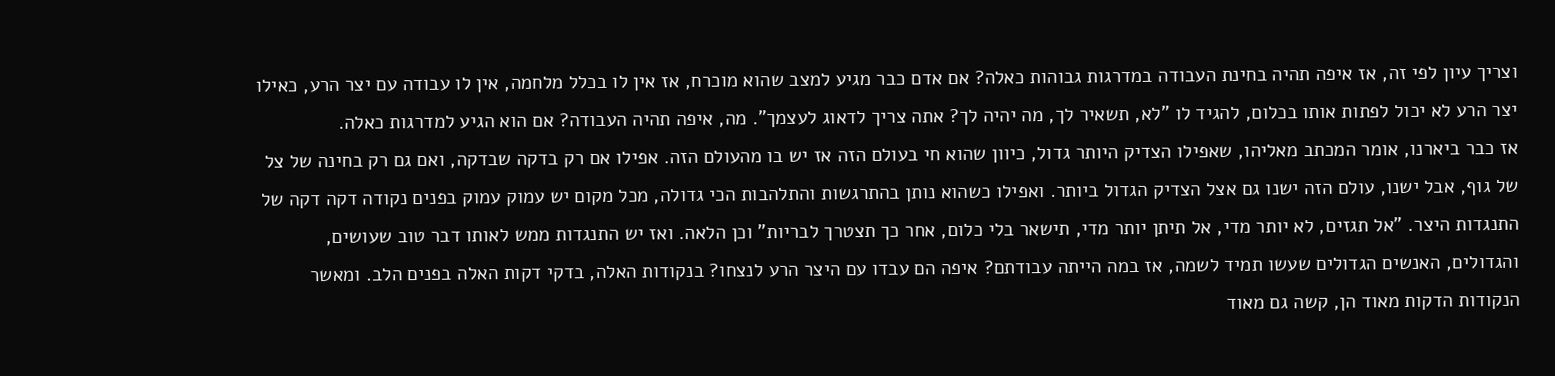וצריך עיון לפי זה, אז איפה תהיה בחינת העבודה במדרגות גבוהות כאלה? אם אדם כבר מגיע למצב שהוא מוכרח, אז אין לו בכלל מלחמה, אין לו עבודה עם יצר הרע, כאילו יצר הרע לא יכול לפתות אותו בכלום, להגיד לו "לא, תשאיר לך, מה יהיה לך? אתה צריך לדאוג לעצמך". מה, איפה תהיה העבודה? אם הוא הגיע למדרגות כאלה.
אז כבר ביארנו, אומר המכתב מאליהו, שאפילו הצדיק היותר גדול, כיוון שהוא חי בעולם הזה אז יש בו מהעולם הזה. אפילו אם רק בדקה שבדקה, ואם גם רק בחינה של צל של גוף, אבל ישנו, עולם הזה ישנו גם אצל הצדיק הגדול ביותר. ואפילו כשהוא נותן בהתרגשות והתלהבות הכי גדולה, מכל מקום יש עמוק עמוק בפנים נקודה דקה דקה של התנגדות היצר. "אל תגזים, לא יותר מדי, אל תיתן יותר מדי, תישאר בלי כלום, אחר כך תצטרך לבריות" וכן הלאה. ואז יש התנגדות ממש לאותו דבר טוב שעושים, והגדולים, האנשים הגדולים שעשו תמיד לשמה, אז במה הייתה עבודתם? איפה הם עבדו עם היצר הרע לנצחו? בנקודות האלה, בדקי דקות האלה בפנים הלב. ומאשר הנקודות הדקות מאוד הן, קשה גם מאוד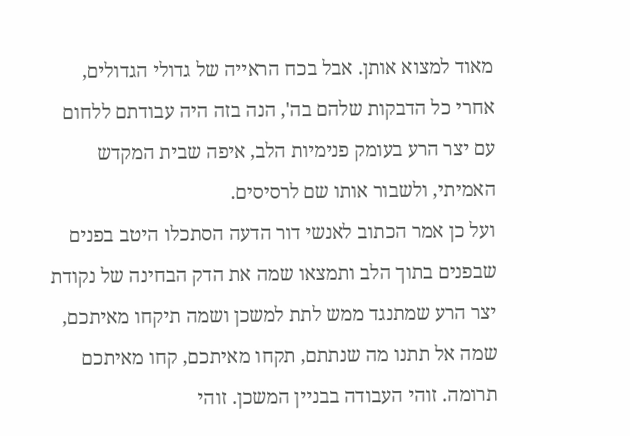מאוד למצוא אותן. אבל בכח הראייה של גדולי הגדולים, אחרי כל הדבקות שלהם בה', הנה בזה היה עבודתם ללחום עם יצר הרע בעומק פנימיות הלב, איפה שבית המקדש האמיתי, ולשבור אותו שם לרסיסים.
ועל כן אמר הכתוב לאנשי דור הדעה הסתכלו היטב בפנים שבפנים בתוך הלב ותמצאו שמה את הדק הבחינה של נקודת יצר הרע שמתנגד ממש לתת למשכן ושמה תיקחו מאיתכם, שמה אל תתנו מה שנתתם, תקחו מאיתכם, קחו מאיתכם תרומה. זוהי העבודה בבניין המשכן. זוהי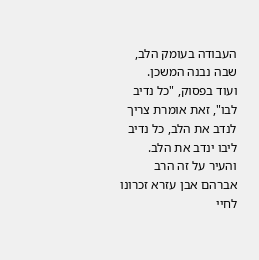העבודה בעומק הלב, שבה נבנה המשכן.
ועוד בפסוק, "כל נדיב לבו", זאת אומרת צריך לנדב את הלב, כל נדיב ליבו ינדב את הלב. והעיר על זה הרב אברהם אבן עזרא זכרונו לחיי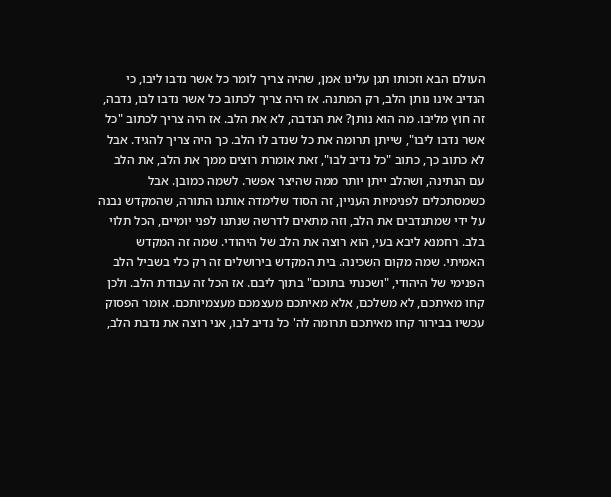העולם הבא וזכותו תגן עלינו אמן, שהיה צריך לומר כל אשר נדבו ליבו, כי הנדיב אינו נותן הלב, רק המתנה. אז היה צריך לכתוב כל אשר נדבו לבו, נדבה, זה חוץ מליבו. מה הוא נותן? את הנדבה, לא את הלב. אז היה צריך לכתוב "כל אשר נדבו ליבו", שייתן תרומה את כל שנדב לו הלב. כך היה צריך להגיד. אבל לא כתוב כך, כתוב "כל נדיב לבו", זאת אומרת רוצים ממך את הלב, את הלב עם הנתינה, ושהלב ייתן יותר ממה שהיצר אפשר. לשמה כמובן. אבל כשמסתכלים לפנימיות העניין, זה הסוד שלימדה אותנו התורה, שהמקדש נבנה על ידי שמתנדבים את הלב, וזה מתאים לדרשה שנתנו לפני יומיים, הכל תלוי בלב. רחמנא ליבא בעי, הוא רוצה את הלב של היהודי. שמה זה המקדש האמיתי. שמה מקום השכינה. בית המקדש בירושלים זה רק כלי בשביל הלב הפנימי של היהודי, "ושכנתי בתוכם" בתוך ליבם. אז הכל זה עבודת הלב. ולכן קחו מאיתכם, לא משלכם, אלא מאיתכם מעצמכם מעצמיותכם. אומר הפסוק עכשיו בבירור קחו מאיתכם תרומה לה' כל נדיב לבו, אני רוצה את נדבת הלב,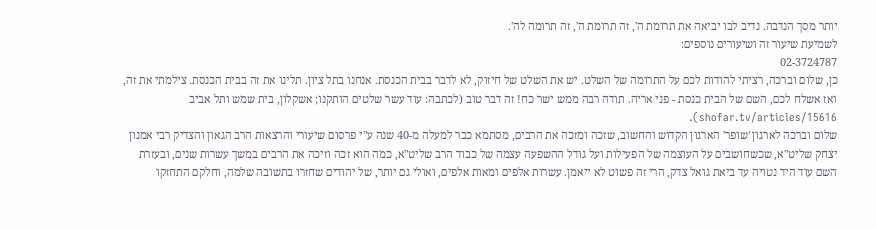יותר מסך הנדבה. נדיב לבו יביאה את תרומת ה', זה תרומת ה', זה תרומה לה'.
לשמיעת שיעור זה ושיעורים נוספים:
02-3724787
כן, שלום וברכה, רציתי להודות לכם על התרומה של השלט. יש את השלט של חיזוק, לא לדבר בבית הכנסת. אנחנו בתל ציון. תלינו את זה בבית הכנסת. צילמתי את זה, ואז אשלח לכם, השם של הבית כנסת - פני אריה. תודה רבה ממש ישר כח! זה דבר טוב (לכתבה: עוד עשר שלטים הותקנו; אשקלון, בית שמש ותל אביב shofar.tv/articles/15616).
שלום וברכה לארגון 'שופר' הארגון הקדוש והחשוב, שזכה ומזכה את הרבים, מסתמא כבר למעלה מ-40 שנה ע"י פרסום שיעורי והרצאות הרב הגאון והצדיק רבי אמנון יצחק שליט"א, שכשחושבים על העוצמה של הפעילות ועל גודל ההשפעה עצמה של כבוד הרב שליט"א, כמה הוא זכה וזיכה את הרבים במשך עשרות שנים, ובעזרת השם עוד היד נטויה עד ביאת גואל צדק, הרי זה פשוט לא ייאמן. עשרות אלפים ומאות אלפים, ואולי גם יותר, של יהודים שחזרו בתשובה שלמה, וחלקם התחזקו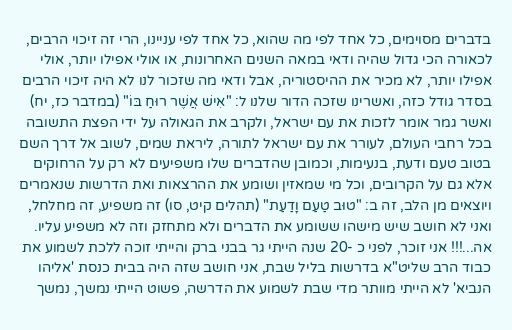בדברים מסוימים, כל אחד לפי מה שהוא, כל אחד לפי עניינו, הרי זה זיכוי הרבים, לכאורה הכי גדול שהיה ודאי במאה השנים האחרונות, או אולי אפילו יותר, אולי אפילו יותר, לא מכיר את ההיסטוריה, אבל ודאי מה שזכור לנו לא היה זיכוי הרבים בסדר גודל כזה, ואשרינו שזכה הדור שלנו ל: "אִישׁ אֲשֶׁר רוּחַ בּוֹ" (במדבר כז, יח) ואשר גמר אומר לזכות את עם ישראל, ולקרב את הגאולה על ידי הפצת התשובה בכל רחבי העולם, לעורר את עם ישראל לתורה, ליראת שמים, לשוב אל דרך השם בטוב טעם ודעת, בנעימות, וכמובן שהדברים שלו משפיעים לא רק על הרחוקים אלא גם על הקרובים, וכל מי שמאזין ושומע את ההרצאות ואת הדרשות שנאמרים ויוצאים מן הלב, זה ב: "טוּב טַעַם וָדַעַת" (תהלים קיט, סו) זה משפיע, זה מחלחל, ואני לא חושב שיש מישהו ששומע את הדברים ולא מתחזק וזה לא משפיע עליו. אה...!!! אני זוכר, לפני כ -20 שנה הייתי גר בבני ברק והייתי זוכה ללכת לשמוע את כבוד הרב שליט"א בדרשות בליל שבת, אני חושב שזה היה בבית כנסת 'אליהו הנביא' לא הייתי מוותר מדי שבת לשמוע את הדרשה, פשוט הייתי נמשך, נמשך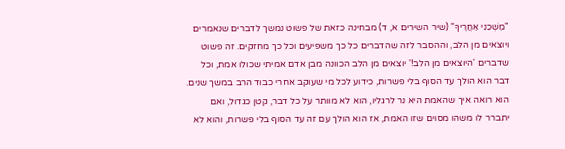"מׇשְׁכֵנִי אַחֲרֶיךָ" (שיר השירים א, ד) מבחינה כזאת של פשוט נמשך לדברים שנאמרים ויוצאים מן הלב, וההסבר לזה שהדברים כל כך משפיעים וכל כך מחזקים. זה פשוט שדברים 'היוצאים מן הלב!' יוצאים מן הלב הכוונה מבן אדם אמיתי שכולו אמת, וכל דבר הוא הולך עד הסוף בלי פשרות, כידוע לכל מי שעוקב אחרי כבוד הרב במשך שנים. הוא רואה איך שהאמת היא נר לרגליו, הוא לא מוותר על כל דבר, קטן כגדול, ואם יתברר לו משהו מסוים שזו האמת, אז הוא הולך עם זה עד הסוף בלי פשרות, והוא לא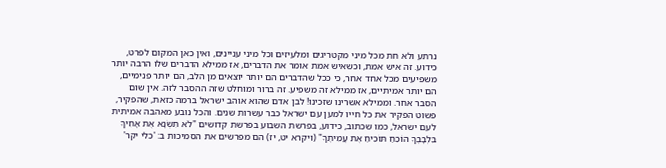נרתע ולא חת מכל מיני מקטריגים ומלעיזים וכל מיני עניינים, ואין כאן המקום לפרט, כידוע. זה איש אמת, וכשאיש אמת אומר את הדברים, אז ממילא הדברים שלו הרבה יותר משפיעים מכל אחד אחר, כי ככל שהדברים הם יותר יוצאים מן הלב, הם יותר פנימיים, הם יותר אמיתיים, אז ממילא זה משפיע. זה ברור ומוחלט שזה ההסבר לזה. אין שום הסבר אחר. וממילא אשרינו שזכינו! לבן אדם שהוא אוהב ישראל ברמה כזאת, שהפקיר, פשוט הפקיר את כל חייו למען עם ישראל כבר עשרות שנים. והכל נובע מאהבה אמיתית לעם ישראל, כמו שכתוב, כידוע, בפרשת השבוע בפרשת קדושים "לֹא תִשְׂנָא אֶת אָחִיךָ בִּלְבָבֶךָ הוֹכֵחַ תּוֹכִיחַ אֶת עֲמִיתֶךָ" (ויקרא יט, יז) הם מפרשים את הסמיכות ב: 'כלי יקר'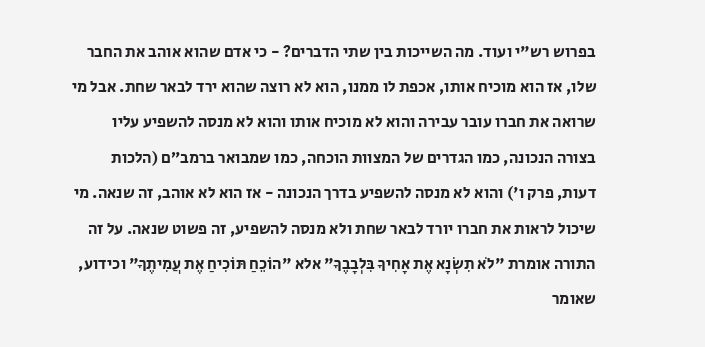בפרוש רש"י ועוד. מה השייכות בין שתי הדברים? - כי אדם שהוא אוהב את החבר שלו, אז הוא מוכיח אותו, אכפת לו ממנו, הוא לא רוצה שהוא ירד לבאר שחת. אבל מי שרואה את חברו עובר עבירה והוא לא מוכיח אותו והוא לא מנסה להשפיע עליו בצורה הנכונה, כמו הגדרים של המצוות הוכחה, כמו שמבואר ברמב״ם (הלכות דעות, פרק ו') והוא לא מנסה להשפיע בדרך הנכונה - אז הוא לא אוהב, זה שנאה. מי שיכול לראות את חברו יורד לבאר שחת ולא מנסה להשפיע, זה פשוט שנאה. על זה התורה אומרת "לֹא תִשְׂנָא אֶת אָחִיךָ בִּלְבָבֶךָ" אלא "הוֹכֵחַ תּוֹכִיחַ אֶת עֲמִיתֶךָ" וכידוע, שאומר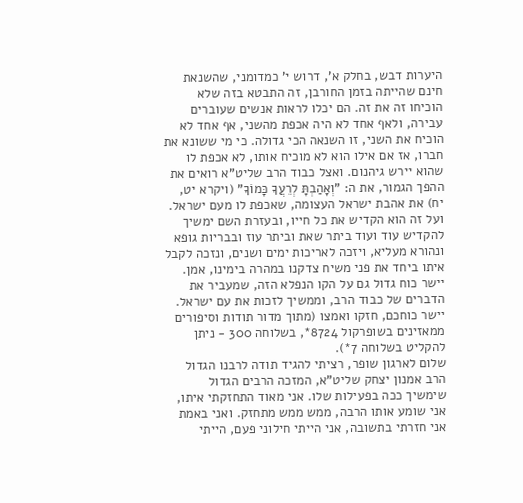היערות דבש, בחלק א', דרוש י' כמדומני, שהשנאת חינם שהייתה בזמן החורבן, זה התבטא בזה שלא הוכיחו זה את זה. הם יכלו לראות אנשים שעוברים עבירה, ולאף אחד לא היה אכפת מהשני, אף אחד לא הוכיח את השני, זו השנאה הכי גדולה. כי מי ששונא את חברו, אז אם אילו הוא לא מוכיח אותו, לא אכפת לו שהוא יירש גיהנום. ואצל כבוד הרב שליט"א רואים את ההפך הגמור, את ה: "וְאָהַבְתָּ לְרֵעֲךָ כָּמוֹךָ" (ויקרא יט, יח) את אהבת ישראל העצומה, שאכפת לו מעם ישראל. ועל זה הוא הקדיש את כל חייו, ובעזרת השם ימשיך להקדיש עוד ועוד ביתר שאת וביתר עוז ובבריות גופא ונהורא מעליא, ויזכה לאריכות ימים ושנים, ונזכה לקבל איתו ביחד את פני משיח צדקנו במהרה בימינו, אמן. יישר כוח גדול גם על הקו הנפלא הזה, שמעביר את הדברים של כבוד הרב, וממשיך לזכות את עם ישראל. יישר כוחכם, חזקו ואמצו (מתוך מדור תודות וסיפורים ממאזינים בשופרקול 8724*, בשלוחה 300 - ניתן להקליט בשלוחה 7*).
שלום לארגון שופר, רציתי להגיד תודה לרבנו הגדול הרב אמנון יצחק שליט"א, המזכה הרבים הגדול שימשיך ככה בפעילות שלו. אני מאוד התחזקתי איתו, אני שומע אותו הרבה, ממש ממש מתחזק. ואני באמת אני חזרתי בתשובה, אני הייתי חילוני פעם, הייתי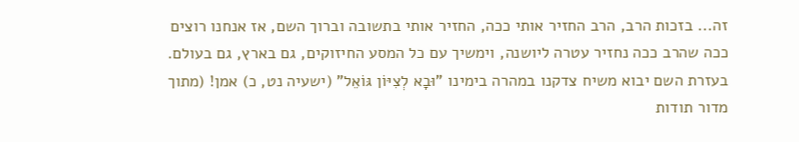זה... בזכות הרב, הרב החזיר אותי ככה, החזיר אותי בתשובה וברוך השם, אז אנחנו רוצים ככה שהרב ככה נחזיר עטרה ליושנה, וימשיך עם כל המסע החיזוקים, גם בארץ, גם בעולם. בעזרת השם יבוא משיח צדקנו במהרה בימינו "וּבָא לְצִיּוֹן גּוֹאֵל" (ישעיה נט, כ) אמן! (מתוך מדור תודות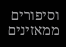וסיפורים ממאזינים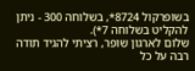בשופרקול 8724*, בשלוחה 300 - ניתן להקליט בשלוחה 7*).
שלום לארגון שופר, רציתי להגיד תודה רבה על כל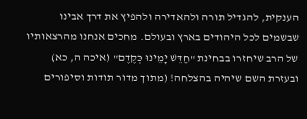הענקית, להגדיל תורה ולהאדירה ולהפיץ את דרך אבינו שבשמים לכל היהודים בארץ ובעולם. מחכים אנחנו מהרצאותיו של הרב שיחזרו בבחינת "חַדֵּשׁ יָמֵינוּ כְּקֶדֶם" (איכה ה, כא) ובעזרת השם שיהיה בהצלחה! (מתוך מדור תודות וסיפורים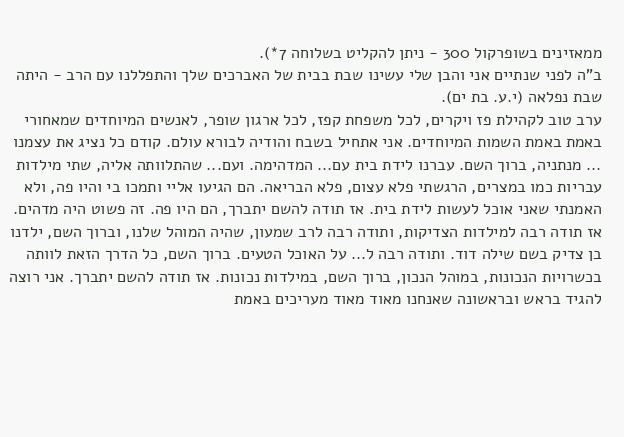ממאזינים בשופרקול 300 - ניתן להקליט בשלוחה 7*).
ב"ה לפני שנתיים אני והבן שלי עשינו שבת בבית של האברכים שלך והתפללנו עם הרב - היתה שבת נפלאה (י.ע. בת ים).
ערב טוב לקהילת פז ויקרים, לכל משפחת קפז, לכל ארגון שופר, לאנשים המיוחדים שמאחורי באמת באמת השמות המיוחדים. אני אתחיל בשבח והודיה לבורא עולם. קודם כל נציג את עצמנו ... מנתניה, ברוך השם. עברנו לידת בית עם... המדהימה. ועם... שהתלוותה אליה, שתי מילדות עבריות כמו במצרים, הרגשתי פלא עצום, פלא הבריאה. הם הגיעו אליי ותמכו בי והיו פה, ולא האמנתי שאני אוכל לעשות לידת בית. אז תודה להשם יתברך, הם היו פה. זה פשוט היה מדהים. אז תודה רבה למילדות הצדיקות, ותודה רבה לרב שמעון, שהיה המוהל שלנו, וברוך השם, ילדנו בן צדיק בשם שילה דוד. ותודה רבה ל... על האוכל הטעים. ברוך השם, כל הדרך הזאת לוותה בכשרויות הנכונות, במוהל הנכון, ברוך השם, במילדות נכונות. אז תודה להשם יתברך. אני רוצה להגיד בראש ובראשונה שאנחנו מאוד מאוד מעריכים באמת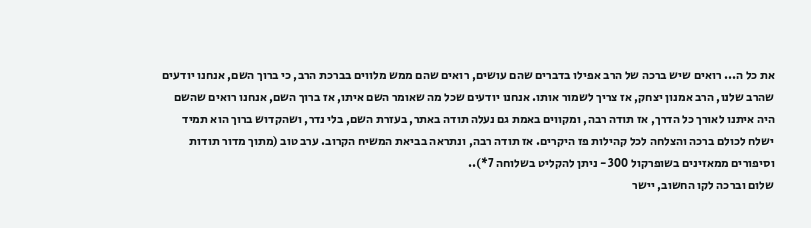את כל ה... רואים שיש ברכה של הרב אפילו בדברים שהם עושים, רואים שהם ממש מלווים בברכת הרב, כי ברוך השם, אנחנו יודעים שהרב שלנו, הרב אמנון יצחק, אז צריך לשמור אותו. אנחנו יודעים שכל מה שאומר השם איתו, אז ברוך השם, אנחנו רואים שהשם היה איתנו לאורך כל הדרך, אז תודה רבה, ומקווים באמת גם נעלה תודה באתר, בעזרת השם, בלי נדר, ושהקדוש ברוך הוא תמיד ישלח לכולם ברכה והצלחה לכל קהילות פז היקרים. אז תודה רבה, ונתראה בביאת המשיח הקרוב. ערב טוב (מתוך מדור תודות וסיפורים ממאזינים בשופרקול 300 - ניתן להקליט בשלוחה 7*)..
שלום וברכה לקו החשוב, יישר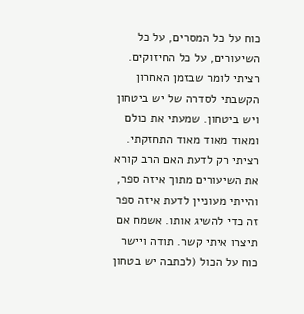כוח על כל המסרים, על כל השיעורים, על כל החיזוקים. רציתי לומר שבזמן האחרון הקשבתי לסדרה של יש ביטחון ויש ביטחון. שמעתי את כולם ומאוד מאוד מאוד התחזקתי. רציתי רק לדעת האם הרב קורא את השיעורים מתוך איזה ספר, והייתי מעוניין לדעת איזה ספר זה כדי להשיג אותו. אשמח אם תיצרו איתי קשר. תודה ויישר כוח על הכול (לכתבה יש בטחון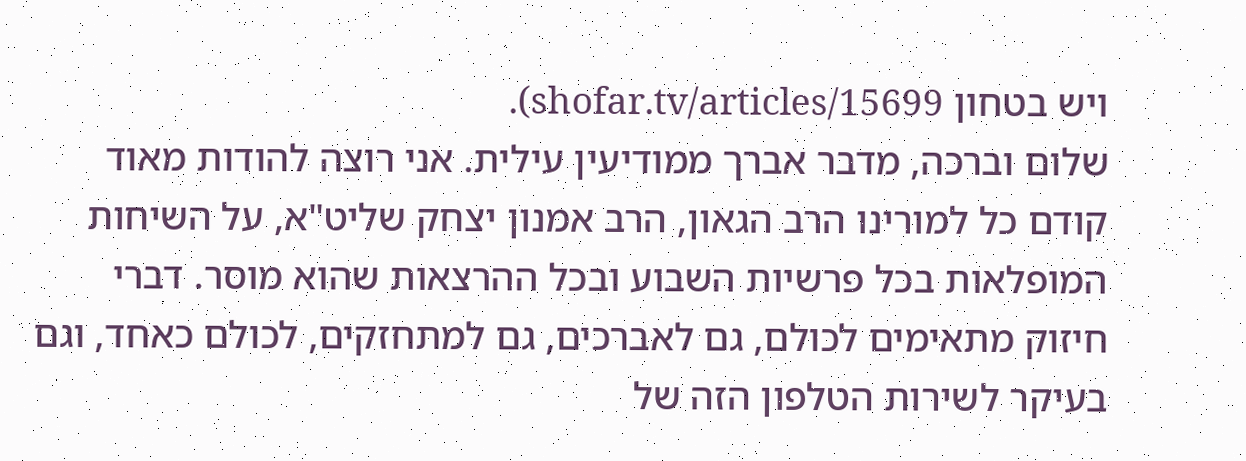ויש בטחון shofar.tv/articles/15699).
שלום וברכה, מדבר אברך ממודיעין עילית. אני רוצה להודות מאוד קודם כל למורינו הרב הגאון, הרב אמנון יצחק שליט"א, על השיחות המופלאות בכל פרשיות השבוע ובכל ההרצאות שהוא מוסר. דברי חיזוק מתאימים לכולם, גם לאברכים, גם למתחזקים, לכולם כאחד, וגם בעיקר לשירות הטלפון הזה של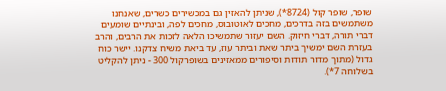שופר, שופר קול (8724*), שניתן להאזין גם במכשירים כשרים, שאנחנו משתמשים בזה בדרכים, מחכים לאוטובוס, מחכים לפה, ובינתיים שומעים דברי תורה, דברי חיזוק. השם יעזור שתמשיכו הלאה לזכות את הרבים, והרב בעזרת השם ימשיך ביתר שאת וביתר עוז, עד ביאת משיח צדקנו. יישר כוח גדול (מתוך מדור תודות וסיפורים ממאזינים בשופרקול 300 - ניתן להקליט בשלוחה 7*).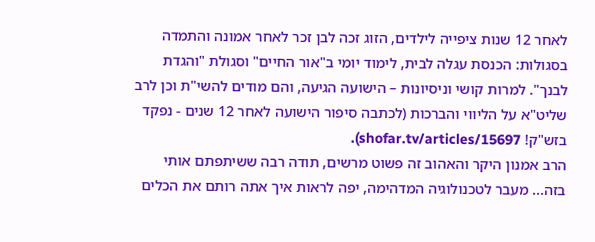לאחר 12 שנות ציפייה לילדים, הזוג זכה לבן זכר לאחר אמונה והתמדה בסגולות: הכנסת עגלה לבית, לימוד יומי ב"אור החיים" וסגולת "והגדת לבנך". למרות קושי וניסיונות – הישועה הגיעה, והם מודים להשי"ת וכן לרב שליט"א על הליווי והברכות (לכתבה סיפור הישועה לאחר 12 שנים - נפקד בזש"ק! shofar.tv/articles/15697).
הרב אמנון היקר והאהוב זה פשוט מרשים, תודה רבה ששיתפתם אותי בזה... מעבר לטכנולוגיה המדהימה, יפה לראות איך אתה רותם את הכלים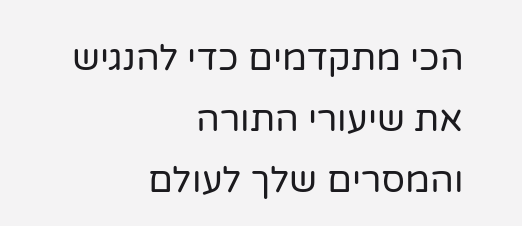הכי מתקדמים כדי להנגיש את שיעורי התורה והמסרים שלך לעולם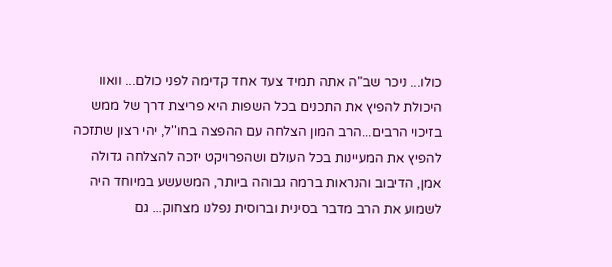כולו... ניכר שב"ה אתה תמיד צעד אחד קדימה לפני כולם... וואוו היכולת להפיץ את התכנים בכל השפות היא פריצת דרך של ממש בזיכוי הרבים...הרב המון הצלחה עם ההפצה בחו''ל, יהי רצון שתזכה להפיץ את המעיינות בכל העולם ושהפרויקט יזכה להצלחה גדולה אמן, הדיבוב והנראות ברמה גבוהה ביותר, המשעשע במיוחד היה לשמוע את הרב מדבר בסינית וברוסית נפלנו מצחוק... גם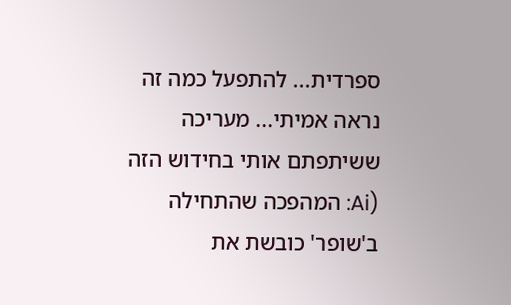ספרדית... להתפעל כמה זה נראה אמיתי... מעריכה ששיתפתם אותי בחידוש הזה (Ai: המהפכה שהתחילה ב'שופר' כובשת את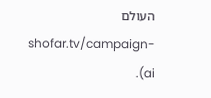העולם shofar.tv/campaign-ai).